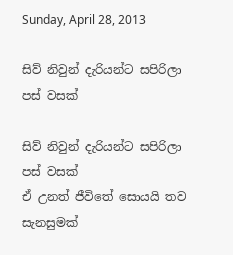Sunday, April 28, 2013

සිව් නිවුන් දැරියන්ට සපිරිලා පස්‌ වසක්‌

සිව් නිවුන් දැරියන්ට සපිරිලා පස්‌ වසක්‌
ඒ උනත් ජීවිතේ සොයයි තව සැනසුමක්‌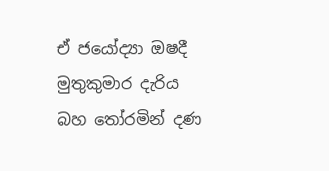ඒ ජයෝද්‍යා ඔෂදී මුතුකුමාර දැරිය බහ තෝරමින් දණ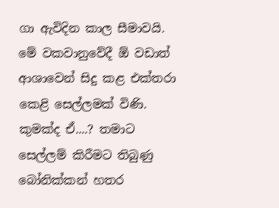ගා ඇවිදින කාල සීමාවයි. මේ වකවානුවේදී ඕ වඩාත් ආශාවෙන් සිදු කළ එක්‌තරා කෙළි සෙල්ලමක්‌ විණි. කුමක්‌ද ඒ....? තමාට සෙල්ලම් කිරීමට තිබුණු බෝනික්‌කන් හතර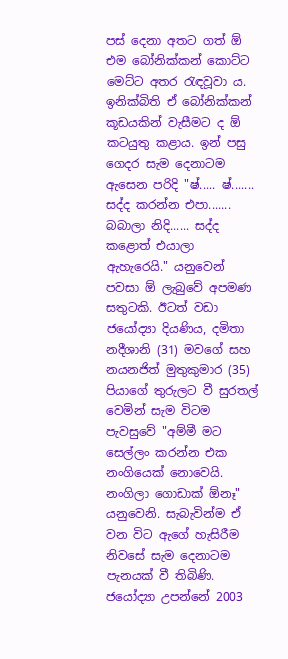පස්‌ දෙනා අතට ගත් ඕ එම බෝනික්‌කන් කොට්‌ට මෙට්‌ට අතර රැඳවූවා ය. ඉනික්‌බිති ඒ බෝනික්‌කන් කූඩයකින් වැසීමට ද ඕ කටයුතු කළාය. ඉන් පසු ගෙදර සැම දෙනාටම ඇසෙන පරිදි "ෂ්..... ෂ්....... සද්ද කරන්න එපා....... බබාලා නිදි...... සද්ද කළොත් එයාලා ඇහැරෙයි." යනුවෙන් පවසා ඕ ලැබුවේ අපමණ සතුටකි. ඊටත් වඩා ජයෝද්‍යා දියණිය, දමිතා නදීශානි (31) මවගේ සහ නයනජිත් මුතුකුමාර (35) පියාගේ තුරුලට වී සුරතල් වෙමින් සැම විටම පැවසුවේ "අම්මී මට සෙල්ලං කරන්න එක නංගියෙක්‌ නොවෙයි. නංගිලා ගොඩාක්‌ ඕනෑ" යනුවෙනි. සැබැවින්ම ඒ වන විට ඇගේ හැසිරීම නිවසේ සැම දෙනාටම පැනයක්‌ වී තිබිණි. ජයෝද්‍යා උපන්නේ 2003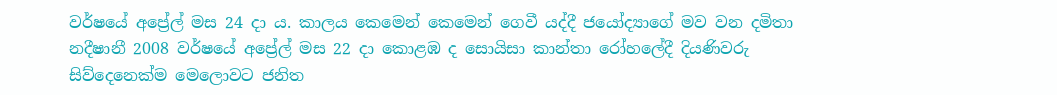වර්ෂයේ අප්‍රේල් මස 24 දා ය. කාලය කෙමෙන් කෙමෙන් ගෙවී යද්දී ජයෝද්‍යාගේ මව වන දමිතා නදීෂානී 2008 වර්ෂයේ අප්‍රේල් මස 22 දා කොළඹ ද සොයිසා කාන්තා රෝහලේදී දියණිවරු සිව්දෙනෙක්‌ම මෙලොවට ජනිත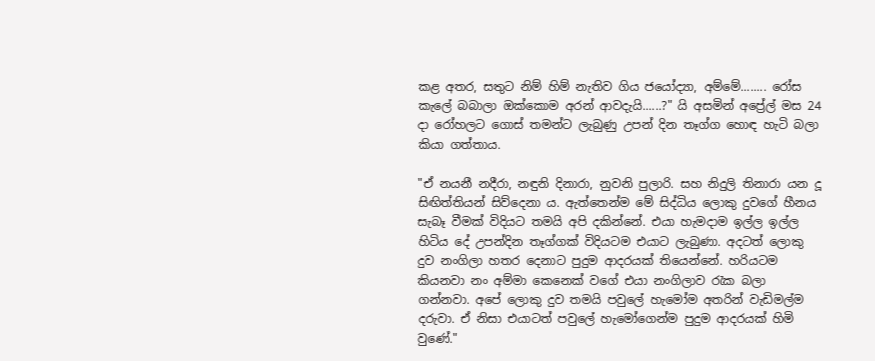කළ අතර, සතුට නිම් හිම් නැතිව ගිය ජයෝද්‍යා, අම්මේ........ රෝස කැලේ බබාලා ඔක්‌කොම අරන් ආවදැයි......?" යි අසමින් අප්‍රේල් මස 24 දා රෝහලට ගොස්‌ තමන්ට ලැබුණු උපන් දින තෑග්ග හොඳ හැටි බලා කියා ගත්තාය.

"ඒ නයනී නදීරා, නඳුනි දිනාරා, නුවනි පුලාරි. සහ නිදුලි තිනාරා යන දූ සිඟිත්තියන් සිව්දෙනා ය. ඇත්තෙන්ම මේ සිද්ධිය ලොකු දුවගේ හීනය සැබෑ වීමක්‌ විදියට තමයි අපි දකින්නේ. එයා හැමදාම ඉල්ල ඉල්ල හිටිය දේ උපන්දින තෑග්ගක්‌ විදියටම එයාට ලැබුණා. අදටත් ලොකු දුව නංගිලා හතර දෙනාට පුදුම ආදරයක්‌ තියෙන්නේ. හරියටම කියනවා නං අම්මා කෙනෙක්‌ වගේ එයා නංගිලාව රැක බලා ගන්නවා. අපේ ලොකු දුව තමයි පවුලේ හැමෝම අතරින් වැඩිමල්ම දරුවා. ඒ නිසා එයාටත් පවුලේ හැමෝගෙන්ම පුදුම ආදරයක්‌ හිමි වුණේ."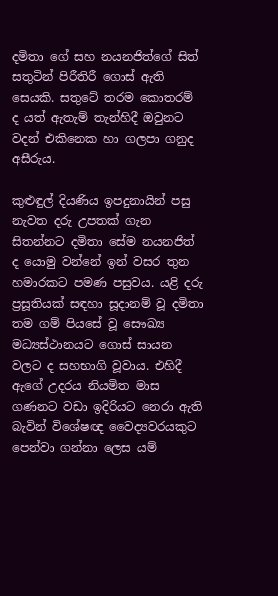දමිතා ගේ සහ නයනජිත්ගේ සිත් සතුටින් පිරීතිරී ගොස්‌ ඇති සෙයකි. සතුටේ තරම කොතරම් ද යත් ඇතැම් තැන්හිදී ඔවුනට වදන් එකිනෙක හා ගලපා ගනුද අසීරුය.

කුළුඳුල් දියණිය ඉපදුනායින් පසු නැවත දරු උපතක්‌ ගැන සිතන්නට දමිතා සේම නයනජිත් ද යොමු වන්නේ ඉන් වසර තුන හමාරකට පමණ පසුවය. යළි දරු ප්‍රසූතියක්‌ සඳහා සූදානම් වූ දමිතා තම ගම් පියසේ වූ සෞඛ්‍ය මධ්‍යස්‌ථානයට ගොස්‌ සායන වලට ද සහභාගි වූවාය. එහිදී ඇගේ උදරය නියමිත මාස ගණනට වඩා ඉදිරියට නෙරා ඇති බැවින් විශේෂඥ වෛද්‍යවරයකුට පෙන්වා ගන්නා ලෙස යම්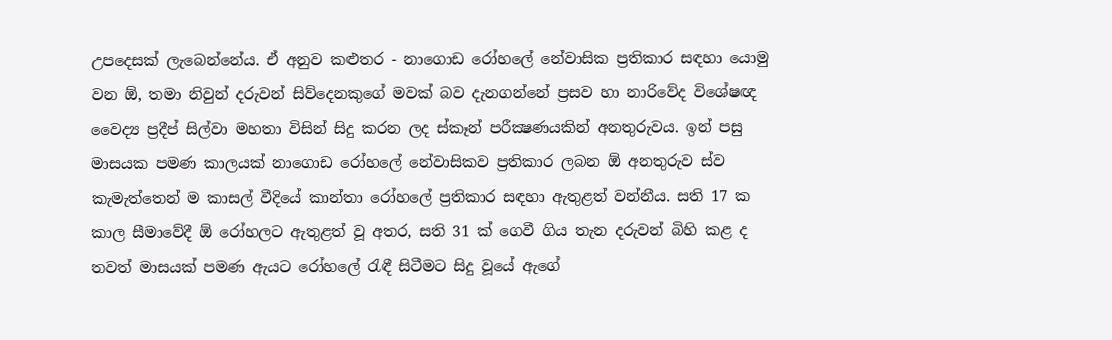උපදෙසක්‌ ලැබෙන්නේය. ඒ අනුව කළුතර - නාගොඩ රෝහලේ නේවාසික ප්‍රතිකාර සඳහා යොමු වන ඕ, තමා නිවුන් දරුවන් සිව්දෙනකුගේ මවක්‌ බව දැනගන්නේ ප්‍රසව හා නාරිවේද විශේෂඥ වෛද්‍ය ප්‍රදීප් සිල්වා මහතා විසින් සිදු කරන ලද ස්‌කෑන් පරීක්‍ෂණයකින් අනතුරුවය. ඉන් පසු මාසයක පමණ කාලයක්‌ නාගොඩ රෝහලේ නේවාසිකව ප්‍රතිකාර ලබන ඕ අනතුරුව ස්‌ව කැමැත්තෙන් ම කාසල් වීදියේ කාන්තා රෝහලේ ප්‍රතිකාර සඳහා ඇතුළත් වන්නීය. සති 17 ක කාල සීමාවේදී ඕ රෝහලට ඇතුළත් වූ අතර, සති 31 ක්‌ ගෙවී ගිය තැන දරුවන් බිහි කළ ද තවත් මාසයක්‌ පමණ ඇයට රෝහලේ රැඳී සිටීමට සිදු වූයේ ඇගේ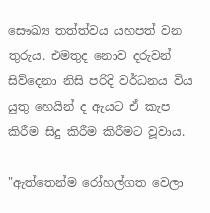සෞඛ්‍ය තත්ත්වය යහපත් වන තුරුය. එමතුද නොව දරුවන් සිව්දෙනා නිසි පරිදි වර්ධනය විය යුතු හෙයින් ද ඇයට ඒ කැප කිරීම සිදු කිරීම කිරීමට වූවාය.

"ඇත්තෙන්ම රෝහල්ගත වෙලා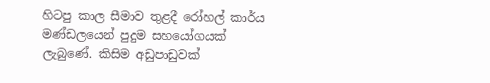හිටපු කාල සීමාව තුළදී රෝහල් කාර්ය මණ්‌ඩලයෙන් පුදුම සහයෝගයක්‌ ලැබුණේ. කිසිම අඩුපාඩුවක්‌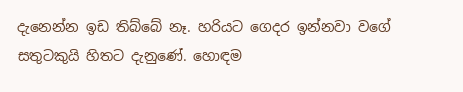දැනෙන්න ඉඩ තිබ්බේ නෑ. හරියට ගෙදර ඉන්නවා වගේ සතුටකුයි හිතට දැනුණේ. හොඳම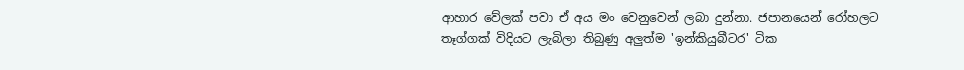ආහාර වේලක්‌ පවා ඒ අය මං වෙනුවෙන් ලබා දුන්නා. ජපානයෙන් රෝහලට තෑග්ගක්‌ විදියට ලැබිලා තිබුණු අලුත්ම 'ඉන්කියුබීටර' ටික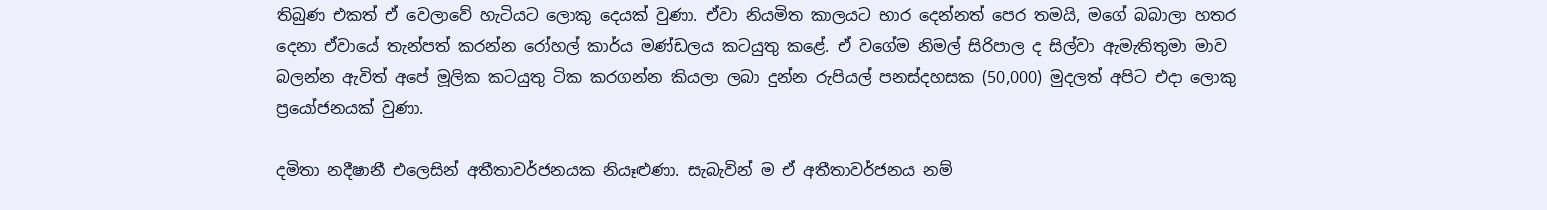තිබුණ එකත් ඒ වෙලාවේ හැටියට ලොකු දෙයක්‌ වුණා. ඒවා නියමිත කාලයට භාර දෙන්නත් පෙර තමයි, මගේ බබාලා හතර දෙනා ඒවායේ තැන්පත් කරන්න රෝහල් කාර්ය මණ්‌ඩලය කටයුතු කළේ. ඒ වගේම නිමල් සිරිපාල ද සිල්වා ඇමැතිතුමා මාව බලන්න ඇවිත් අපේ මූලික කටයුතු ටික කරගන්න කියලා ලබා දුන්න රුපියල් පනස්‌දහසක (50,000) මුදලත් අපිට එදා ලොකු ප්‍රයෝජනයක්‌ වුණා.

දමිතා නදීෂානී එලෙසින් අතීතාවර්ජනයක නියෑළුණා. සැබැවින් ම ඒ අතීතාවර්ජනය නම්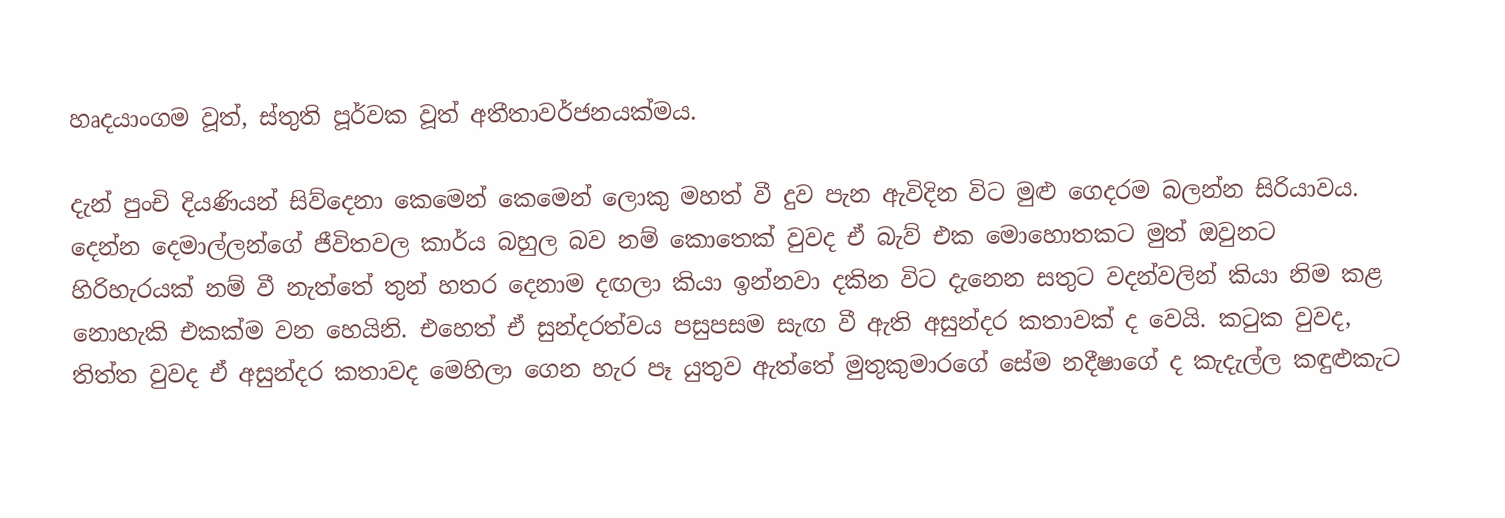හෘදයාංගම වූත්, ස්‌තුති පූර්වක වූත් අතීතාවර්ජනයක්‌මය.

දැන් පුංචි දියණියන් සිව්දෙනා කෙමෙන් කෙමෙන් ලොකු මහත් වී දුව පැන ඇවිදින විට මුළු ගෙදරම බලන්න සිරියාවය. දෙන්න දෙමාල්ලන්ගේ ජීවිතවල කාර්ය බහුල බව නම් කොතෙක්‌ වුවද ඒ බැව් එක මොහොතකට මුත් ඔවුනට හිරිහැරයක්‌ නම් වී නැත්තේ තුන් හතර දෙනාම දඟලා කියා ඉන්නවා දකින විට දැනෙන සතුට වදන්වලින් කියා නිම කළ නොහැකි එකක්‌ම වන හෙයිනි. එහෙත් ඒ සුන්දරත්වය පසුපසම සැඟ වී ඇති අසුන්දර කතාවක්‌ ද වෙයි. කටුක වුවද, තිත්ත වුවද ඒ අසුන්දර කතාවද මෙහිලා ගෙන හැර පෑ යුතුව ඇත්තේ මුතුකුමාරගේ සේම නදීෂාගේ ද කැදැල්ල කඳුළුකැට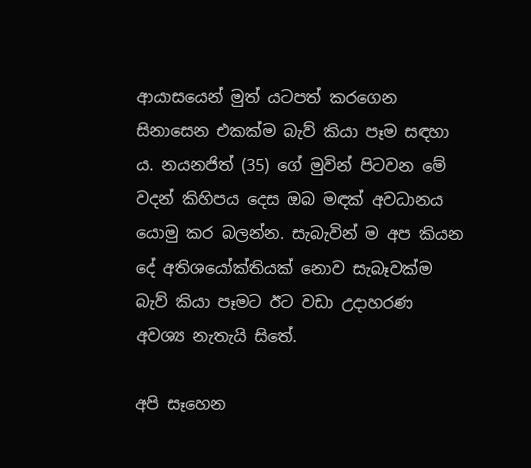ආයාසයෙන් මුත් යටපත් කරගෙන සිනාසෙන එකක්‌ම බැව් කියා පෑම සඳහා ය. නයනජිත් (35) ගේ මුවින් පිටවන මේ වදන් කිහිපය දෙස ඔබ මඳක්‌ අවධානය යොමු කර බලන්න. සැබැවින් ම අප කියන දේ අතිශයෝක්‌තියක්‌ නොව සැබෑවක්‌ම බැව් කියා පෑමට ඊට වඩා උදාහරණ අවශ්‍ය නැතැයි සිතේ.

අපි සෑහෙන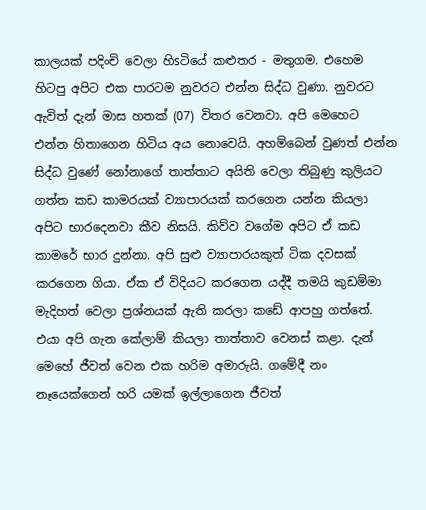කාලයක්‌ පදිංචි වෙලා හිsටියේ කළුතර - මතුගම. එහෙම හිටපු අපිට එක පාරටම නුවරට එන්න සිද්ධ වුණා. නුවරට ඇවිත් දැන් මාස හතක්‌ (07) විතර වෙනවා. අපි මෙහෙට එන්න හිතාගෙන හිටිය අය නොවෙයි. අහම්බෙන් වුණත් එන්න සිද්ධ වුණේ නෝනාගේ තාත්තාට අයිති වෙලා තිබුණු කුලියට ගත්ත කඩ කාමරයක්‌ ව්‍යාපාරයක්‌ කරගෙන යන්න කියලා අපිට භාරදෙනවා කීව නිසයි. කිව්ව වගේම අපිට ඒ කඩ කාමරේ භාර දුන්නා. අපි සුළු ව්‍යාපාරයකුත් ටික දවසක්‌ කරගෙන ගියා. ඒක ඒ විදියට කරගෙන යද්දී තමයි කුඩම්මා මැදිහත් වෙලා ප්‍රශ්නයක්‌ ඇති කරලා කඩේ ආපහු ගත්තේ. එයා අපි ගැන කේලාම් කියලා තාත්තාව වෙනස්‌ කළා. දැන් මෙහේ ජීවත් වෙන එක හරිම අමාරුයි. ගමේදී නං නෑයෙක්‌ගෙන් හරි යමක්‌ ඉල්ලාගෙන ජීවත්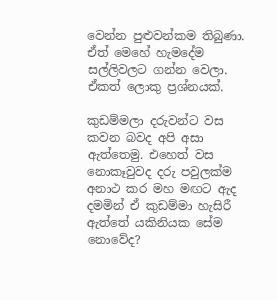වෙන්න පුළුවන්කම තිබුණා. ඒත් මෙහේ හැමදේම සල්ලිවලට ගන්න වෙලා. ඒකත් ලොකු ප්‍රශ්නයක්‌.

කුඩම්මලා දරුවන්ට වස කවන බවද අපි අසා ඇත්තෙමු. එහෙත් වස නොකෑවුවද දරු පවුලක්‌ම අනාථ කර මහ මඟට ඇද දමමින් ඒ කුඩම්මා හැසිරී ඇත්තේ යකිනියක සේම නොවේද?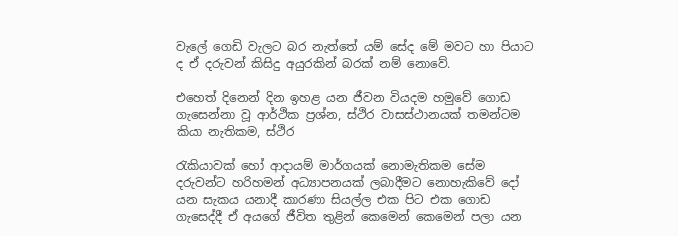වැලේ ගෙඩි වැලට බර නැත්තේ යම් සේද මේ මවට හා පියාට ද ඒ දරුවන් කිසිදු අයුරකින් බරක්‌ නම් නොවේ.

එහෙත් දිනෙන් දින ඉහළ යන ජීවන වියදම හමුවේ ගොඩ ගැසෙන්නා වූ ආර්ථික ප්‍රශ්න, ස්‌ථිර වාසස්‌ථානයක්‌ තමන්ටම කියා නැතිකම, ස්‌ථිර

රැකියාවක්‌ හෝ ආදායම් මාර්ගයක්‌ නොමැතිකම සේම දරුවන්ට හරිහමන් අධ්‍යාපනයක්‌ ලබාදීමට නොහැකිවේ දෝ යන සැකය යනාදී කාරණා සියල්ල එක පිට එක ගොඩ ගැසෙද්දී ඒ අයගේ ජීවිත තුළින් කෙමෙන් කෙමෙන් පලා යන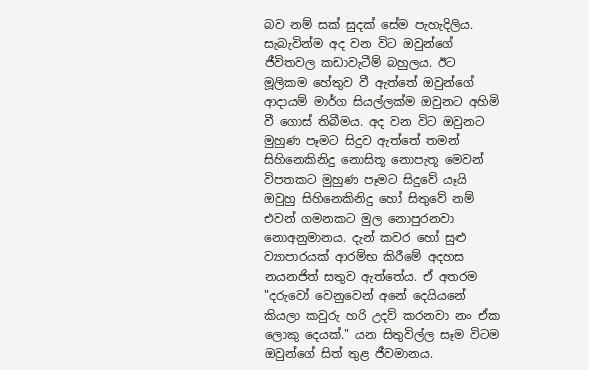බව නම් සක්‌ සුදක්‌ සේම පැහැදිලිය. සැබැවින්ම අද වන විට ඔවුන්ගේ ජීවිතවල කඩාවැටීම් බහුලය. ඊට මූලිකම හේතුව වී ඇත්තේ ඔවුන්ගේ ආදායම් මාර්ග සියල්ලක්‌ම ඔවුනට අහිමි වී ගොස්‌ තිබීමය. අද වන විට ඔවුනට මුහුණ පෑමට සිදුව ඇත්තේ තමන් සිහිනෙකිනිදු නොසිතූ නොපැතූ මෙවන් විපතකට මුහුණ පෑමට සිදුවේ යෑයි ඔවුහු සිහිනෙකිනිදු හෝ සිතුවේ නම් එවන් ගමනකට මුල නොපුරනවා නොඅනුමානය. දැන් කවර හෝ සුළු ව්‍යාපාරයක්‌ ආරම්භ කිරීමේ අදහස නයනජිත් සතුව ඇත්තේය. ඒ අතරම "දරුවෝ වෙනුවෙන් අනේ දෙයියනේ කියලා කවුරු හරි උදව් කරනවා නං ඒක ලොකු දෙයක්‌." යන සිතුවිල්ල සෑම විටම ඔවුන්ගේ සිත් තුළ ජීවමානය.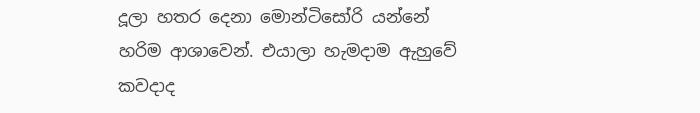දූලා හතර දෙනා මොන්ටිසෝරි යන්නේ හරිම ආශාවෙන්. එයාලා හැමදාම ඇහුවේ කවදාද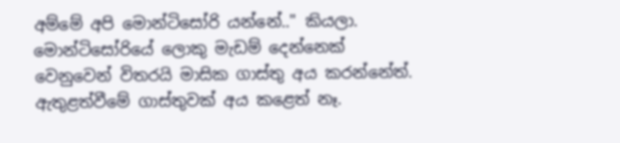අම්මේ අපි මොන්ටිසෝරි යන්නේ.." කියලා. මොන්ටිසෝරියේ ලොකු මැඩම් දෙන්නෙක්‌ වෙනුවෙන් විතරයි මාසික ගාස්‌තු අය කරන්නේත්. ඇතුළත්වීමේ ගාස්‌තුවක්‌ අය කළෙත් නෑ.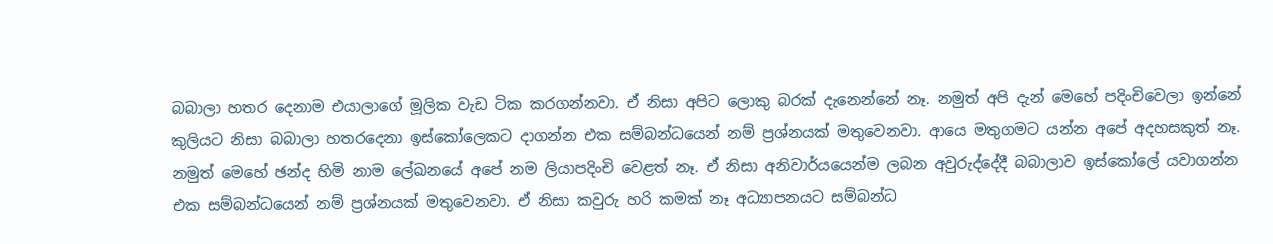බබාලා හතර දෙනාම එයාලාගේ මූලික වැඩ ටික කරගන්නවා. ඒ නිසා අපිට ලොකු බරක්‌ දැනෙන්නේ නෑ. නමුත් අපි දැන් මෙහේ පදිංචිවෙලා ඉන්නේ කුලියට නිසා බබාලා හතරදෙනා ඉස්‌කෝලෙකට දාගන්න එක සම්බන්ධයෙන් නම් ප්‍රශ්නයක්‌ මතුවෙනවා. ආයෙ මතුගමට යන්න අපේ අදහසකුත් නෑ. නමුත් මෙහේ ඡන්ද හිමි නාම ලේඛනයේ අපේ නම ලියාපදිංචි වෙළත් නෑ. ඒ නිසා අනිවාර්යයෙන්ම ලබන අවුරුද්දේදී බබාලාව ඉස්‌කෝලේ යවාගන්න එක සම්බන්ධයෙන් නම් ප්‍රශ්නයක්‌ මතුවෙනවා. ඒ නිසා කවුරු හරි කමක්‌ නෑ අධ්‍යාපනයට සම්බන්ධ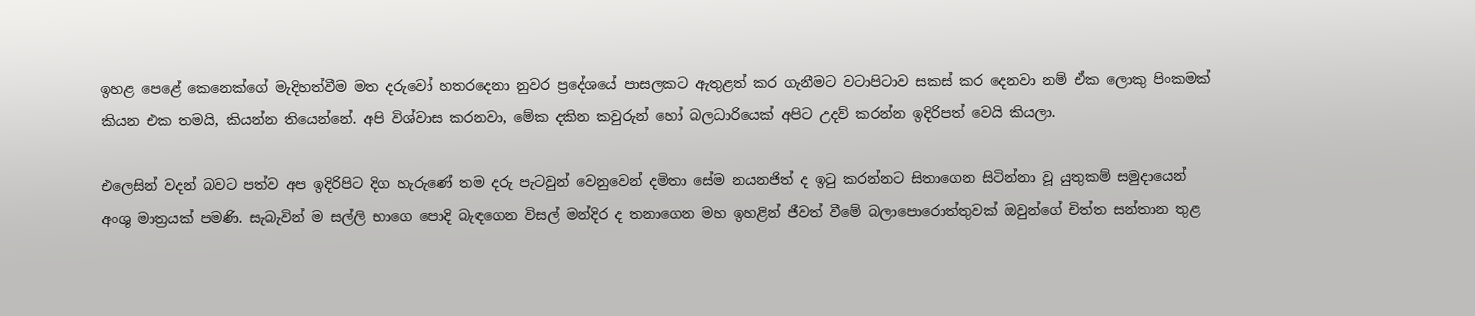ඉහළ පෙළේ කෙනෙක්‌ගේ මැදිහත්වීම මත දරුවෝ හතරදෙනා නුවර ප්‍රදේශයේ පාසලකට ඇතුළත් කර ගැනීමට වටාපිටාව සකස්‌ කර දෙනවා නම් ඒක ලොකු පිංකමක්‌ කියන එක තමයි, කියන්න තියෙන්නේ. අපි විශ්වාස කරනවා, මේක දකින කවුරුන් හෝ බලධාරියෙක්‌ අපිට උදව් කරන්න ඉදිරිපත් වෙයි කියලා.

එලෙසින් වදන් බවට පත්ව අප ඉදිරිපිට දිග හැරුණේ තම දරු පැටවුන් වෙනුවෙන් දමිතා සේම නයනජිත් ද ඉටු කරන්නට සිතාගෙන සිටින්නා වූ යුතුකම් සමුදායෙන් අංශු මාත්‍රයක්‌ පමණි. සැබැවින් ම සල්ලි භාගෙ පොදි බැඳගෙන විසල් මන්දිර ද තනාගෙන මහ ඉහළින් ජීවත් වීමේ බලාපොරොත්තුවක්‌ ඔවුන්ගේ චිත්ත සන්තාන තුළ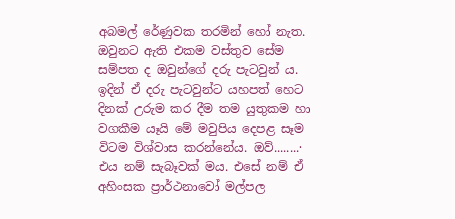අබමල් රේණුවක තරමින් හෝ නැත. ඔවුනට ඇති එකම වස්‌තුව සේම සම්පත ද ඔවුන්ගේ දරු පැටවුන් ය. ඉදින් ඒ දරු පැටවුන්ට යහපත් හෙට දිනක්‌ උරුම කර දීම තම යුතුකම හා වගකීම යෑයි මේ මවුපිය දෙපළ සෑම විටම විශ්වාස කරන්නේය. ඔව්........· එය නම් සැබෑවක්‌ මය. එසේ නම් ඒ අහිංසක ප්‍රාර්ථනාවෝ මල්පල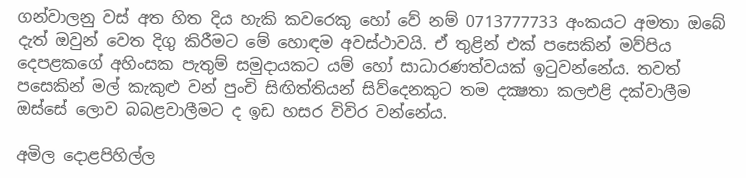ගන්වාලනු වස්‌ අත හිත දිය හැකි කවරෙකු හෝ වේ නම් 0713777733 අංකයට අමතා ඔබේ දැත් ඔවුන් වෙත දිගු කිරීමට මේ හොඳම අවස්‌ථාවයි. ඒ තුළින් එක්‌ පසෙකින් මව්පිය දෙපළකගේ අහිංසක පැතුම් සමුදායකට යම් හෝ සාධාරණත්වයක්‌ ඉටුවන්නේය. තවත් පසෙකින් මල් කැකුළු වන් පුංචි සිඟිත්තියන් සිව්දෙනකුට තම දක්‍ෂතා කලඑළි දක්‌වාලීම ඔස්‌සේ ලොව බබළවාලීමට ද ඉඩ හසර විවිර වන්නේය.

අමිල දොළපිහිල්ල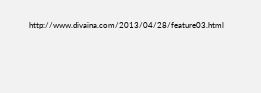http://www.divaina.com/2013/04/28/feature03.html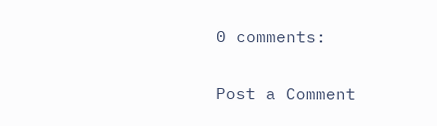0 comments:

Post a Comment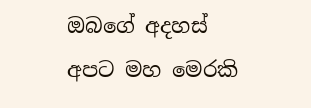ඔබගේ අදහස් අපට මහ මෙරකි